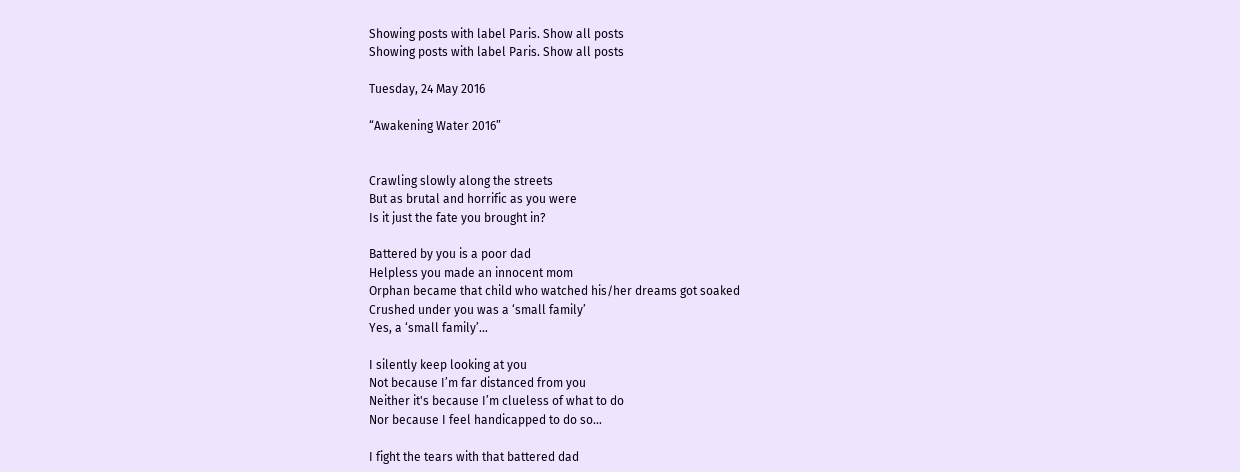Showing posts with label Paris. Show all posts
Showing posts with label Paris. Show all posts

Tuesday, 24 May 2016

“Awakening Water 2016”


Crawling slowly along the streets
But as brutal and horrific as you were
Is it just the fate you brought in?

Battered by you is a poor dad
Helpless you made an innocent mom
Orphan became that child who watched his/her dreams got soaked
Crushed under you was a ‘small family’
Yes, a ‘small family’…

I silently keep looking at you
Not because I’m far distanced from you
Neither it's because I’m clueless of what to do
Nor because I feel handicapped to do so…

I fight the tears with that battered dad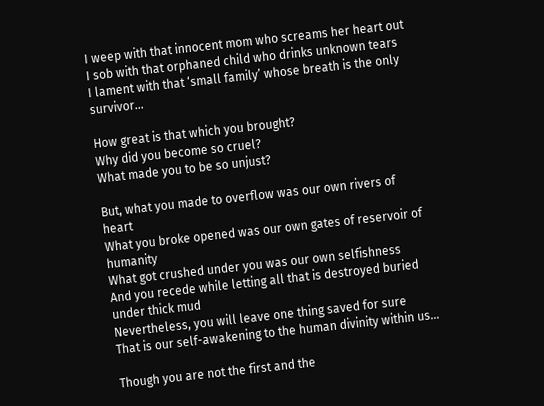I weep with that innocent mom who screams her heart out
I sob with that orphaned child who drinks unknown tears
I lament with that ‘small family’ whose breath is the only survivor…

How great is that which you brought?
Why did you become so cruel?
What made you to be so unjust?

But, what you made to overflow was our own rivers of heart
What you broke opened was our own gates of reservoir of humanity
What got crushed under you was our own selfishness
And you recede while letting all that is destroyed buried under thick mud
Nevertheless, you will leave one thing saved for sure
That is our self-awakening to the human divinity within us…

Though you are not the first and the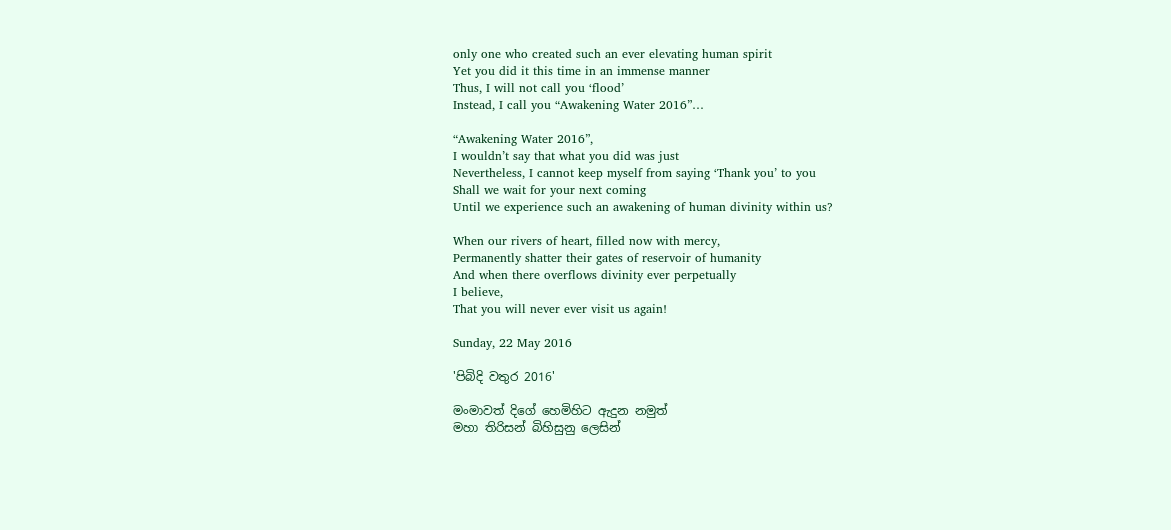only one who created such an ever elevating human spirit
Yet you did it this time in an immense manner
Thus, I will not call you ‘flood’
Instead, I call you “Awakening Water 2016”…

“Awakening Water 2016”,
I wouldn’t say that what you did was just
Nevertheless, I cannot keep myself from saying ‘Thank you’ to you
Shall we wait for your next coming
Until we experience such an awakening of human divinity within us?

When our rivers of heart, filled now with mercy,
Permanently shatter their gates of reservoir of humanity
And when there overflows divinity ever perpetually
I believe,
That you will never ever visit us again!

Sunday, 22 May 2016

'පිබිදි වතුර 2016'

මංමාවත් දිගේ හෙමිහිට ඇදුන නමුත්
මහා තිරිසන් බිහිසුනු ලෙසින්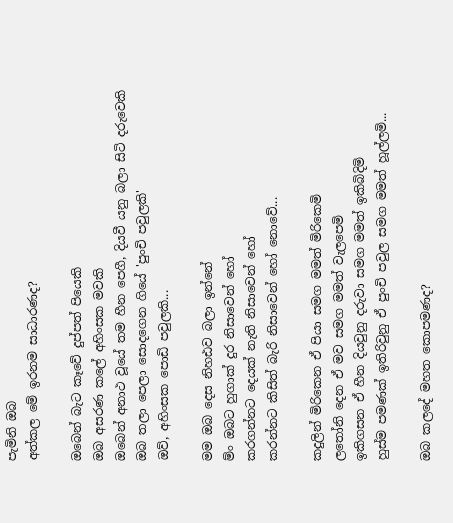පැමිනි ඔබ
අත්කල මේ ඉරනම සාධාරණද?

ඔබෙන් බැට කෑවේ දුප්පත් පියෙකි
ඔබ අසරණ කලේ අහිංසක මවකි
ඔබෙන් අනාථ වූයේ තම හීන පෙගී, දියවී යනු බලා සිටි දරුවෙකි
ඔබ තලා පෙලා සොදගෙන ගියේ 'පුංචි පවුලකි'
ඔව්, අහිංසක පොඩි පවුලකි...

මම ඔබ දෙස නිහඪව බලා ඉන්නේ
ම්ං ඔබට හුගාක් දුර නිසාවෙන් හෝ
කරගන්නට දෙයක් නැති නිසාවෙන් හෝ
කරන්නට කිසිත් බැරි නිසාවෙන් හෝ නොවේ...

කදුලින් මිරිකෙන ඒ පියා සමග මමත් මිරිකෙමි
ලතෝනි දෙන ඒ මව සමග මමත් වැලපෙමි
ඉකිගසන ඒ හීන දියවුනු දරුවා සමග මමත් ඉකිබිදිමි
හුස්ම පමණක් ඉතිරිවුනු ඒ පුංචි පවුල සමග මමත් හූල්ලමි...

ඔබ කලදේ මහත කොපමණද?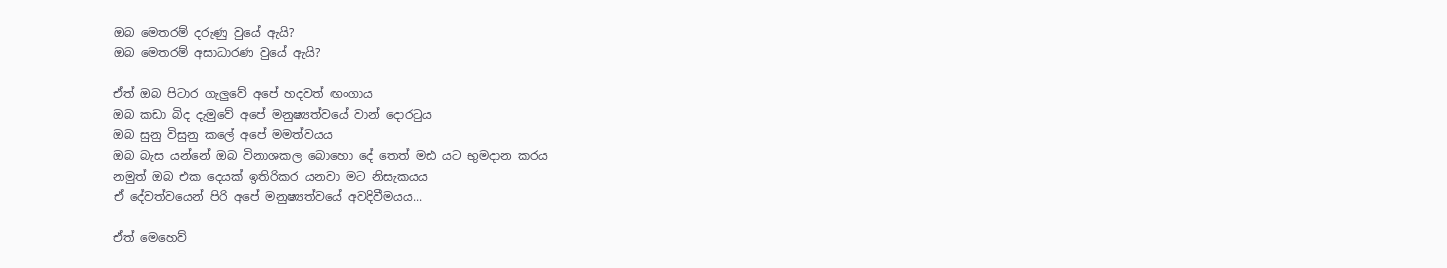ඔබ මෙතරම් දරුණු වුයේ ඇයි?
ඔබ මෙතරම් අසාධාරණ වුයේ ඇයි?

ඒත් ඔබ පිටාර ගැලුවේ අපේ හදවත් ඟංගාය
ඔබ කඩා බිද දැමුවේ අපේ මනුෂ්‍යත්වයේ වාන් දොරටුය
ඔබ සුනු විසුනු කලේ අපේ මමත්වයය
ඔබ බැස යන්නේ ඔබ විනාශකල බොහො දේ තෙත් මඪ යට භුමදාන කරය
නමුත් ඔබ එක දෙයක් ඉතිරිකර යනවා මට නිසැකයය
ඒ දේවත්වයෙන් පිරි අපේ මනුෂ්‍යත්වයේ අවදිවීමයය...

ඒත් මෙහෙව්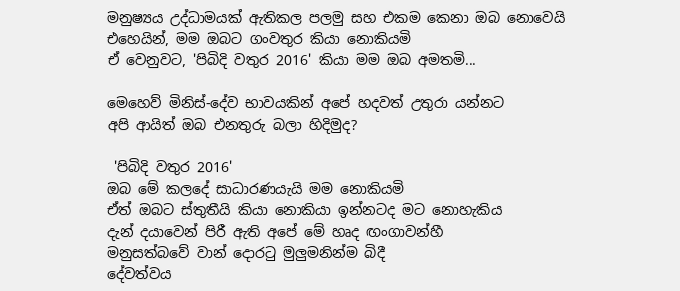මනුෂ්‍යය උද්ධාමයක් ඇතිකල පලමු සහ එකම කෙනා ඔබ නොවෙයි
එහෙයින්, මම ඔබට ගංවතුර කියා නොකියමි
ඒ වෙනුවට, 'පිබිදි වතුර 2016' කියා මම ඔබ අමතමි...

මෙහෙව් මිනිස්-දේව භාවයකින් අපේ හදවත් උතුරා යන්නට
අපි ආයිත් ඔබ එනතුරු බලා හිදිමුද?

 'පිබිදි වතුර 2016'
ඔබ මේ කලදේ සාධාරණයැයි මම නොකියමි
ඒත් ඔබට ස්තුතීයි කියා නොකියා ඉන්නටද මට නොහැකිය
දැන් දයාවෙන් පිරී ඇති අපේ මේ හෘද ඟංගාවන්හී
මනුසත්බවේ වාන් දොරටු මුලුමනින්ම බිදී
දේවත්වය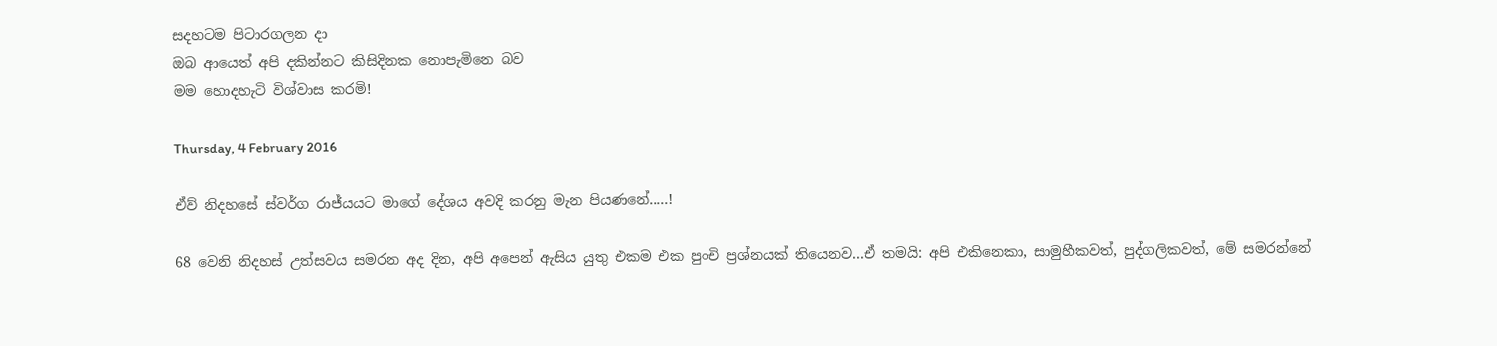සදහටම පිටාරගලන දා
ඔබ ආයෙත් අපි දකින්නට කිසිදිනක නොපැමිනෙ බව
මම හොදහැටි විශ්වාස කරමි!

Thursday, 4 February 2016

ඒව් නිදහසේ ස්වර්ග රාජ්යයට මාගේ දේශය අවදි කරනු මැන පියණනේ.....!

68 වෙනි නිදහස් උත්සවය සමරන අද දින, අපි අපෙන් ඇසිය යුතු එකම එක පුංචි ප්‍රශ්නයක් තියෙනව...ඒ තමයි: අපි එකිනෙකා, සාමුහීකවත්, පුද්ගලිකවත්, මේ සමරන්නේ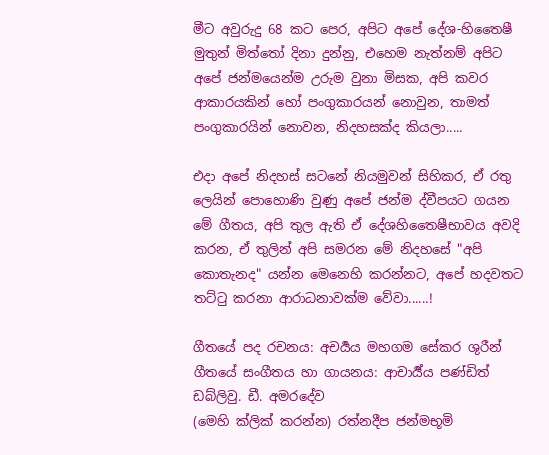මීට අවුරුදු 68 කට පෙර, අපිට අපේ දේශ-හිතෛෂී මුතුන් මිත්තෝ දිනා දුන්නු, එහෙම නැත්නම් අපිට අපේ ජන්මයෙන්ම උරුම වුනා මිසක, අපි කවර ආකාරයකින් හෝ පංගුකාරයන් නොවුන, තාමත් පංගුකාරයින් නොවන, නිදහසක්ද කියලා.....

එදා අපේ නිදහස් සටනේ නියමුවන් සිහිකර, ඒ රතු ලෙයින් පොහොණි වුණු අපේ ජන්ම ද්වීපයට ගයන මේ ගීතය, අපි තුල ඇති ඒ දේශහිතෛෂීභාවය අවදි කරන, ඒ තුලින් අපි සමරන මේ නිදහසේ "අපි කොතැනද" යන්න මෙනෙහි කරන්නට, අපේ හදවතට තට්ටු කරනා ආරාධනාවක්ම වේවා......!

ගීතයේ පද රචනය: අචර්‍යය මහගම සේකර ශුරීන්
ගීතයේ සංගීතය හා ගායනය: ආචාර්‍ය්ය පණ්ඩිත් ඩබ්ලිවු. ඩී. අමරදේව
(මෙහි ක්ලික් කරන්න) රත්නදීප ජන්මභූමි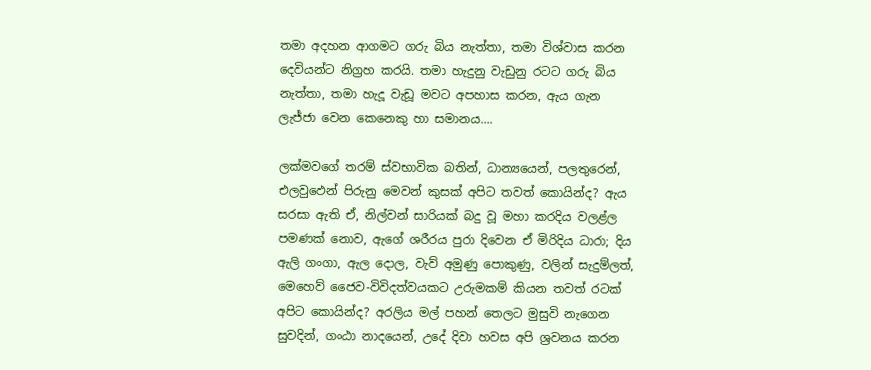තමා අදහන ආගමට ගරු බිය නැත්තා, තමා විශ්වාස කරන දෙවියන්ට නිග්‍රහ කරයි. තමා හැදුනු වැඩුනු රටට ගරු බිය නැත්තා, තමා හැදූ වැඩූ මවට අපහාස කරන, ඇය ගැන ලැජ්ජා වෙන කෙනෙකු හා සමානය....

ලක්මවගේ තරම් ස්වභාවික බතින්, ධාන්‍යයෙන්, පලතුරෙන්, එලවුඵෙන් පිරුනු මෙවන් කුසක් අපිට තවත් කොයින්ද? ඇය සරසා ඇති ඒ, නිල්වන් සාරියක් බදු වූ මහා කරදිය වලළ්ල පමණක් නොව, ඇගේ ශරීරය පුරා දිවෙන ඒ මිරිදිය ධාරා; දිය ඇලි ගංගා, ඇල දොල, වැව් අමුණු පොකුණු, වලින් සැදුම්ලත්, මෙහෙව් ජෛව-විවිදත්වයකට උරුමකම් කියන තවත් රටක් අපිට කොයින්ද? අරලිය මල් පහන් තෙලට මුසුවි නැගෙන සුවදින්, ගංඨා නාදයෙන්, උදේ දිවා හවස අපි ශ්‍රවනය කරන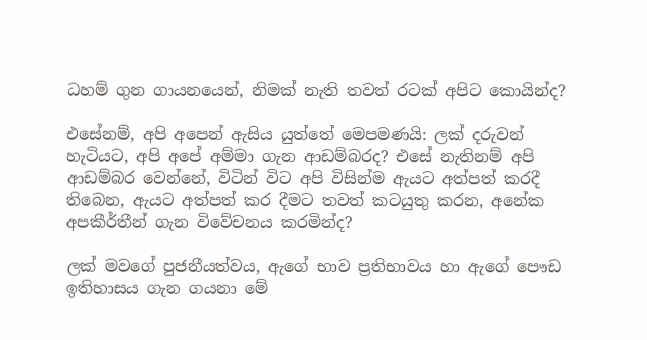ධහම් ගුන ගායනයෙන්, නිමක් නැති තවත් රටක් අපිට කොයින්ද?

එසේනම්, අපි අපෙන් ඇසිය යුත්තේ මෙපමණයි: ලක් දරුවන් හැටියට, අපි අපේ අම්මා ගැන ආඩම්බරද? එසේ නැතිනම් අපි ආඩම්බර වෙන්නේ, විටින් විට අපි විසින්ම ඇයට අත්පත් කරදී තිබෙන, ඇයට අත්පත් කර දීමට තවත් කටයුතු කරන, අනේක අපකීර්තීන් ගැන විවේචනය කරමින්ද?

ලක් මවගේ පුජනීයත්වය, ඇගේ භාව ප්‍රතිභාවය හා ඇගේ පෞඩ ඉතිහාසය ගැන ගයනා මේ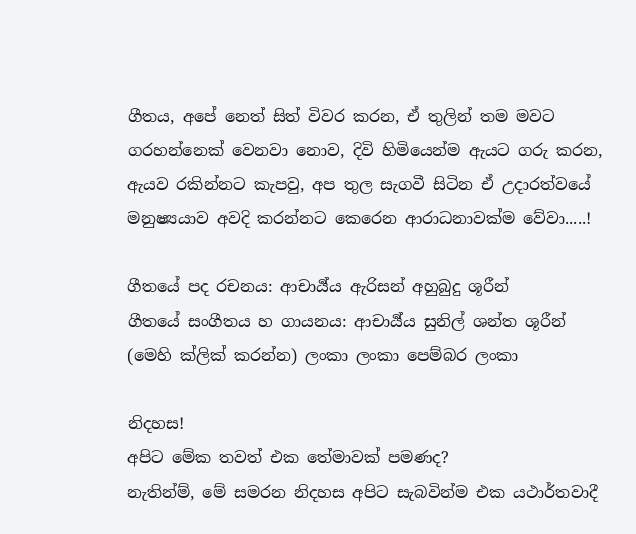ගීතය, අපේ නෙත් සිත් විවර කරන, ඒ තුලින් තම මවට ගරහන්නෙක් වෙනවා නොව, දිවි හිමියෙන්ම ඇයට ගරු කරන, ඇයව රකින්නට කැපවු, අප තුල සැගවී සිටින ඒ උදාරත්වයේ මනුෂ්‍යයාව අවදි කරන්නට කෙරෙන ආරාධනාවක්ම වේවා.....!

ගීතයේ පද රචනය: ආචාර්‍ය්ය ඇරිසන් අහුබුදු ශූරීන්
ගීතයේ සංගීතය හ ගායනය: ආචාර්‍ය්ය සුනිල් ශන්ත ශූරීන්
(මෙහි ක්ලික් කරන්න) ලංකා ලංකා පෙම්බර ලංකා

නිදහස!
අපිට මේක තවත් එක තේමාවක් පමණද?
නැතින්ම්, මේ සමරන නිදහස අපිට සැබවින්ම එක යථාර්තවාදී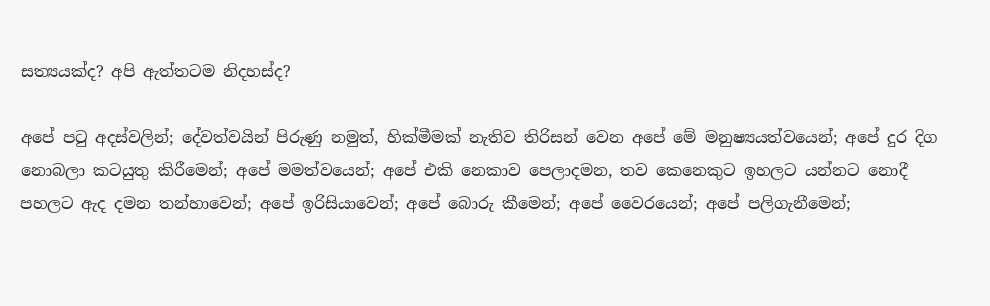සත්‍යයක්ද? අපි ඇත්තටම නිදහස්ද?

අපේ පටු අදස්වලින්; දේවත්වයින් පිරුණු නමුත්, හික්මීමක් නැතිව තිරිසන් වෙන අපේ මේ මනුෂ්‍යයත්වයෙන්; අපේ දුර දිග නොබලා කටයුතු කිරීමෙන්; අපේ මමත්වයෙන්; අපේ එකි නෙකාව පෙලාදමන, තව කෙනෙකුට ඉහලට යන්නට නොදී පහලට ඇද දමන තන්හාවෙන්; අපේ ඉරිසියාවෙන්; අපේ බොරු කීමෙන්; අපේ වෛරයෙන්; අපේ පලිගැනීමෙන්;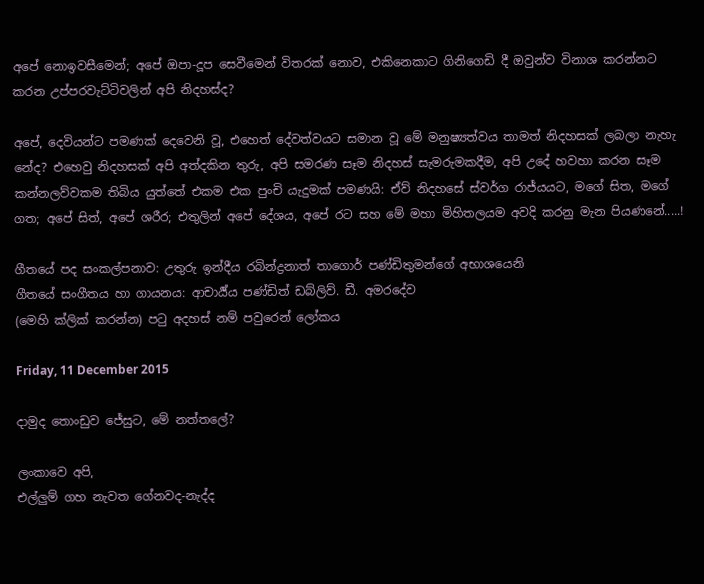අපේ නොඉවසීමෙන්; අපේ ඔපා-දූප සෙවීමෙන් විතරක් නොව, එකිනෙකාට ගිනිගෙඩි දී ඔවුන්ව විනාශ කරන්නට කරන උප්පරවැට්ටිවලින් අපි නිදහස්ද?

අපේ, දෙවියන්ට පමණක් දෙවෙනි වූ, එහෙත් දේවත්වයට සමාන වූ මේ මනුෂ්‍යත්වය තාමත් නිදහසක් ලබලා නැහැ නේද? එහෙවු නිදහසක් අපි අත්දකින තුරු, අපි සමරණ සෑම නිදහස් සැමරුමකදීම, අපි උදේ හවහා කරන සෑම කන්නලව්වකම තිබිය යුත්තේ එකම එක පුංචි යැදුමක් පමණයි: ඒව් නිදහසේ ස්වර්ග රාජ්යයට, මගේ සිත, මගේ ගත; අපේ සිත්, අපේ ශරීර; එතුලින් අපේ දේශය, අපේ රට සහ මේ මහා මිහිතලයම අවදි කරනු මැන පියණනේ.....!

ගීතයේ පද සංකල්පනාව: උතුරු ඉන්දීය රබින්ද්‍රනාත් තාගොර් පණ්ඩිතුමන්ගේ අභාශයෙනි
ගීතයේ සංගීතය හා ගායනය: ආචාර්‍ය්ය පණ්ඩිත් ඩබ්ලිව්. ඩී. අමරදේව
(මෙහි ක්ලික් කරන්න) පටු අදහස් නම් පවුරෙන් ලෝකය

Friday, 11 December 2015

දාමුද තොංඩුව ජේසුට, මේ නත්තලේ?

ලංකාවෙ අපි,
එල්ලුම් ගහ නැවත ගේනවද-නැද්ද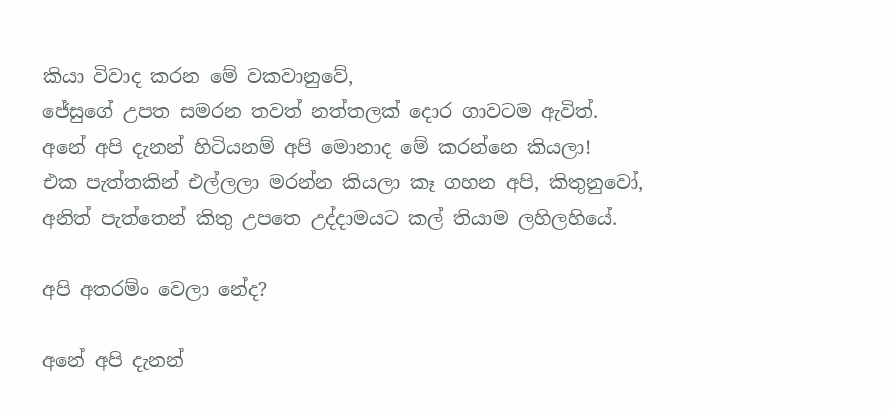කියා විවාද කරන මේ වකවානුවේ,
ජේසුගේ උපත සමරන තවත් නත්තලක් දොර ගාවටම ඇවිත්.
අනේ අපි දැනන් හිටියනම් අපි මොනාද මේ කරන්නෙ කියලා!
එක පැත්තකින් එල්ලලා මරන්න කියලා කෑ ගහන අපි, කිතුනුවෝ,
අනිත් පැත්තෙන් කිතු උපතෙ උද්දාමයට කල් තියාම ලහිලහියේ.

අපි අතරම්ං වෙලා නේද?

අනේ අපි දැනන්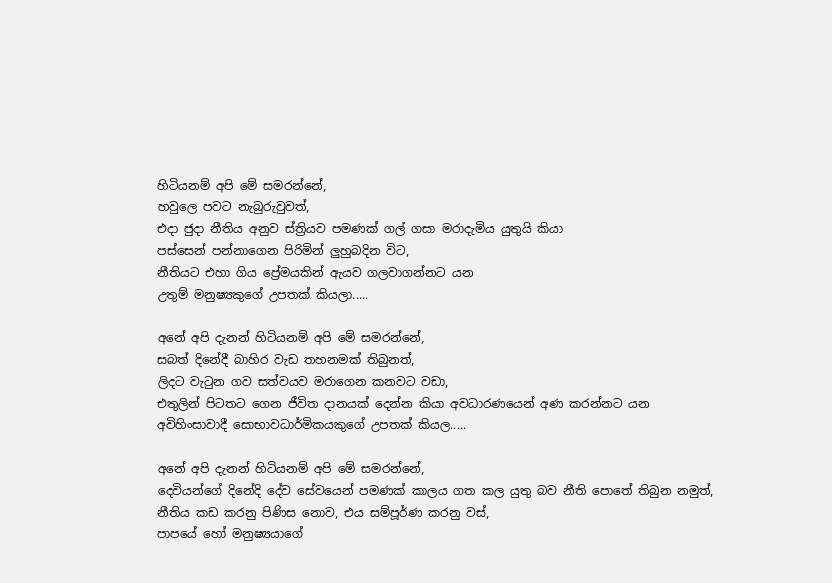හිටියනම් අපි මේ සමරන්නේ,
හවුලෙ පවට නැබුරුවුවත්,
එදා ජුදා නීතිය අනුව ස්ත්‍රියව පමණක් ගල් ගසා මරාදැමිය යුතුයි කියා
පස්සෙන් පන්නාගෙන පිරිමින් ලුහුබදින විට,
නීතියට එහා ගිය ප්‍රේමයකින් ඇයව ගලවාගන්නට යන
උතුම් මනුෂ්‍යකුගේ උපතක් කියලා.....

අනේ අපි දැනන් හිටියනම් අපි මේ සමරන්නේ,
සබත් දිනේදී බාහිර වැඩ තහනමක් තිබුනත්,
ලිදට වැටුන ගව සත්වයව මරාගෙන කනවට වඩා,
එතුලින් පිටතට ගෙන ජීවිත දානයක් දෙන්න කියා අවධාරණයෙන් අණ කරන්නට යන
අවිහිංසාවාදී සොභාවධාර්මිකයකුගේ උපතක් කියල.....

අනේ අපි දැනන් හිටියනම් අපි මේ සමරන්නේ,
දෙවියන්ගේ දිනේදි දේව සේවයෙන් පමණක් කාලය ගත කල යුතු බව නීති පොතේ තිබුන නමුත්,
නීතිය කඩ කරනු පිණිස නොව, එය සම්පූර්ණ කරනු වස්,
පාපයේ හෝ මනුෂ්‍යයාගේ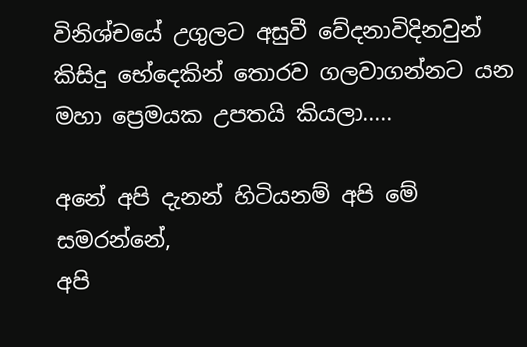විනිශ්චයේ උගුලට අසුවී වේදනාවිදිනවුන්
කිසිදු භේදෙකින් තොරව ගලවාගන්නට යන
මහා ප්‍රෙමයක උපතයි කියලා.....

අනේ අපි දැනන් හිටියනම් අපි මේ සමරන්නේ,
අපි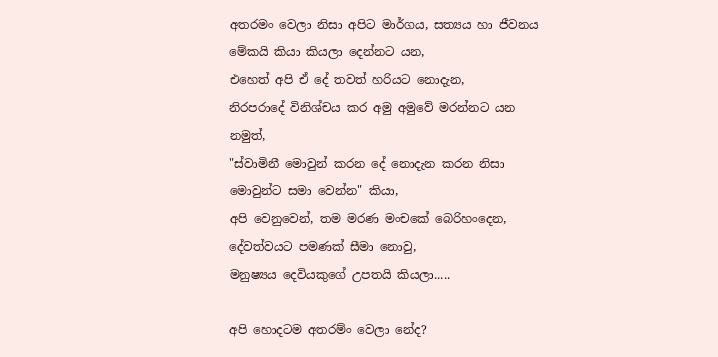අතරමං වෙලා නිසා අපිට මාර්ගය, සත්‍යය හා ජීවනය මේකයි කියා කියලා දෙන්නට යන,
එහෙත් අපි ඒ දේ තවත් හරියට නොදැන,
නිරපරාදේ විනිශ්චය කර අමු අමුවේ මරන්නට යන නමුත්,
"ස්වාමිනී මොවුන් කරන දේ නොදැන කරන නිසා මොවුන්ට සමා වෙන්න" කියා,
අපි වෙනුවෙන්, තම මරණ මංචකේ බෙරිහංදෙන,
දේවත්වයට පමණක් සීමා නොවු,
මනුෂ්‍යය දෙවියකුගේ උපතයි කියලා.....

අපි හොදටම අතරම්ං වෙලා නේද?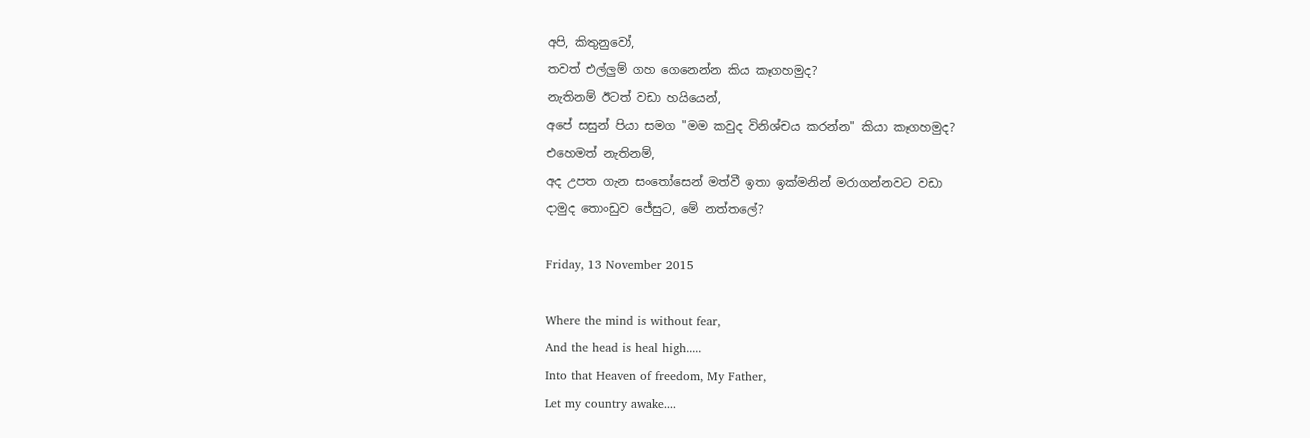අපි, කිතුනුවෝ,
තවත් එල්ලුම් ගහ ගෙනෙන්න කිය කෑගහමුද?
නැතිනම් ඊටත් වඩා හයියෙන්,
අපේ සසුන් පියා සමග "මම කවුද විනිශ්චය කරන්න" කියා කෑගහමුද?
එහෙමත් නැතිනම්,
අද උපත ගැන සංතෝසෙන් මත්වී ඉතා ඉක්මනින් මරාගන්නවට වඩා
දාමුද තොංඩුව ජේසුට, මේ නත්තලේ?

Friday, 13 November 2015

Where the mind is without fear,
And the head is heal high.....
Into that Heaven of freedom, My Father,
Let my country awake....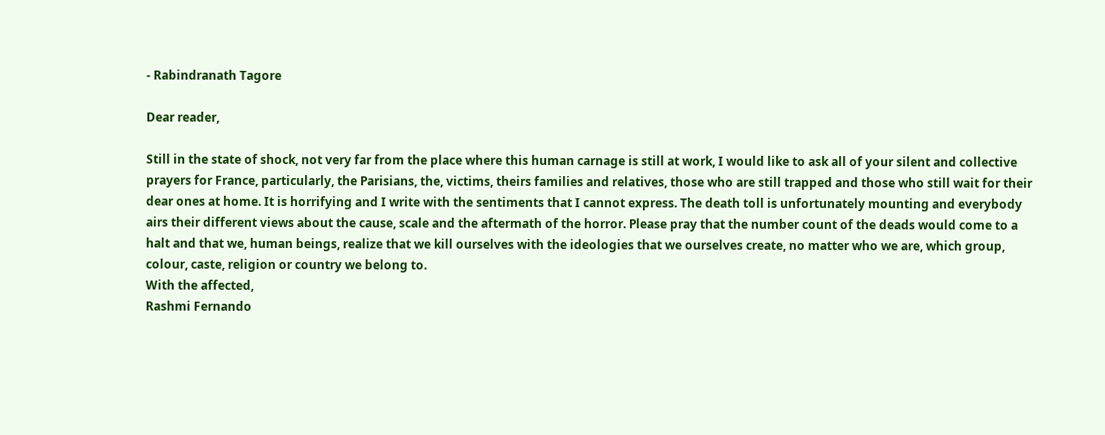- Rabindranath Tagore

Dear reader,

Still in the state of shock, not very far from the place where this human carnage is still at work, I would like to ask all of your silent and collective prayers for France, particularly, the Parisians, the, victims, theirs families and relatives, those who are still trapped and those who still wait for their dear ones at home. It is horrifying and I write with the sentiments that I cannot express. The death toll is unfortunately mounting and everybody airs their different views about the cause, scale and the aftermath of the horror. Please pray that the number count of the deads would come to a halt and that we, human beings, realize that we kill ourselves with the ideologies that we ourselves create, no matter who we are, which group, colour, caste, religion or country we belong to.
With the affected,
Rashmi Fernando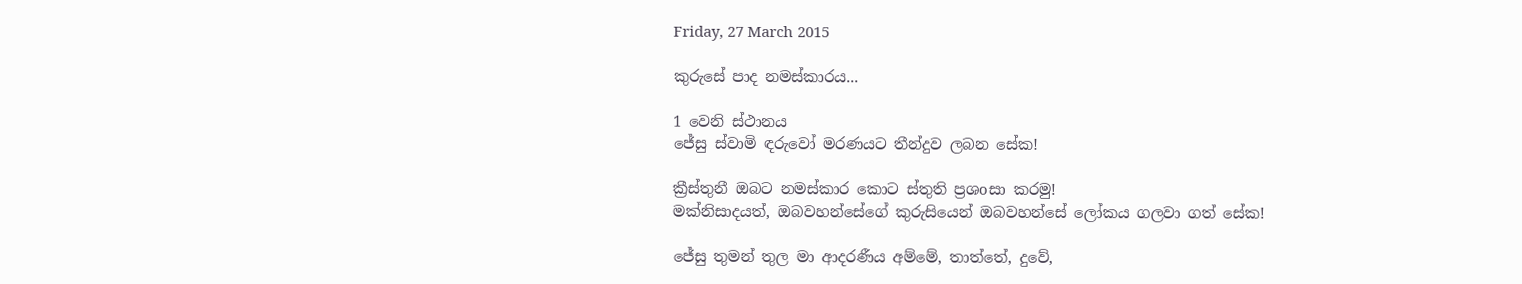Friday, 27 March 2015

කුරුසේ පාද නමස්කාරය...

1 වෙනි ස්ථානය
ජේසු ස්වාමි ඳරුවෝ මරණයට තීන්දුව ලබන සේක!

ක්‍රීස්තුනී ඔබට නමස්කාර කොට ස්තුති ප්‍රශoසා කරමු!
මක්නිසාදයත්, ඔබවහන්සේගේ කුරුසියෙන් ඔබවහන්සේ ලෝකය ගලවා ගත් සේක!

ජේසු තුමන් තුල මා ආදරණීය අම්මේ, තාත්තේ, දුවේ,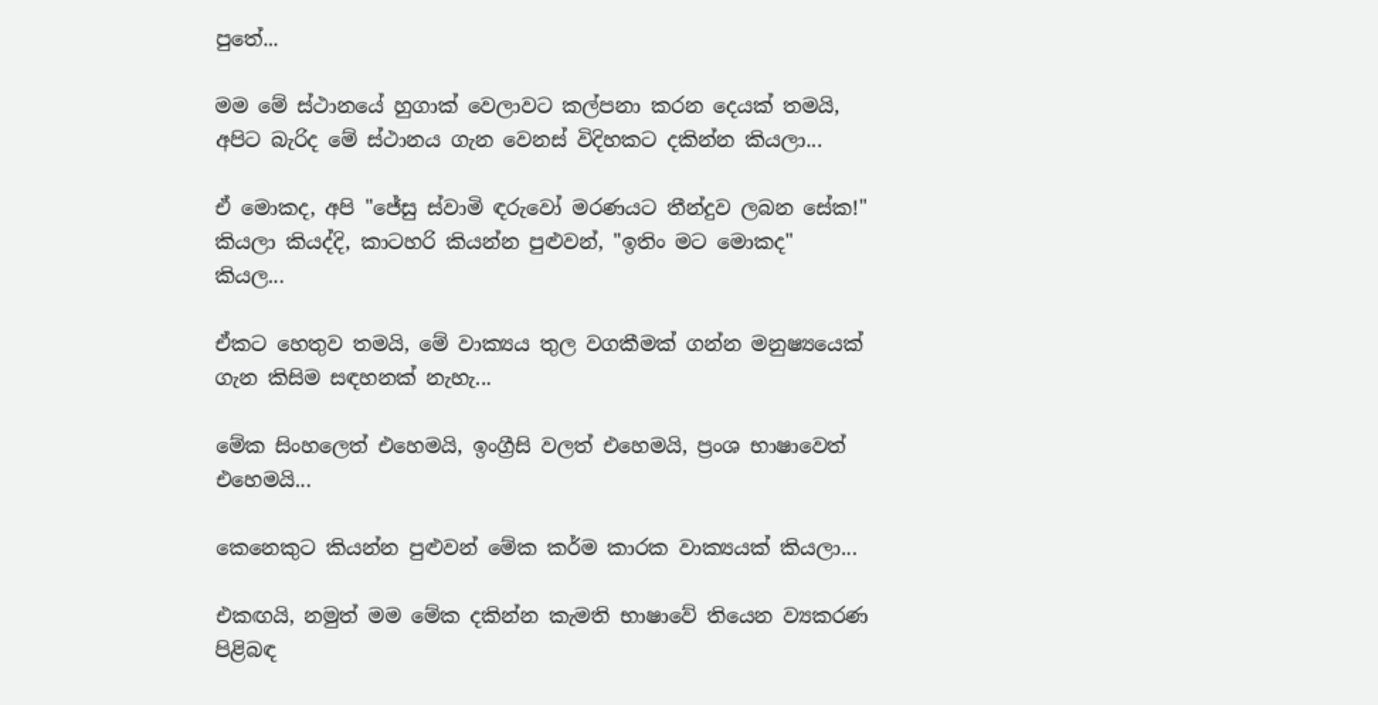පුතේ...

මම මේ ස්ථානයේ හුගාක් වෙලාවට කල්පනා කරන දෙයක් තමයි, අපිට බැරිද මේ ස්ථානය ගැන වෙනස් විදිහකට දකින්න කියලා...

ඒ මොකද, අපි "ජේසු ස්වාමි ඳරුවෝ මරණයට තීන්දුව ලබන සේක!" කියලා කියද්දි, කාටහරි කියන්න පුළුවන්, "ඉතිං මට මොකද" කියල...

ඒකට හෙතුව තමයි, මේ වාක්‍යය තුල වගකීමක් ගන්න මනුෂ්‍යයෙක් ගැන කිසිම සඳහනක් නැහැ...

මේක සිංහලෙත් එහෙමයි, ඉංග්‍රීසි වලත් එහෙමයි, ප්‍රංශ භාෂාවෙත් එහෙමයි...

කෙනෙකුට කියන්න පුළුවන් මේක කර්ම කාරක වාක්‍යයක් කියලා...

එකඟයි, නමුත් මම මේක දකින්න කැමති භාෂාවේ තියෙන ව්‍යකරණ පිළිබඳ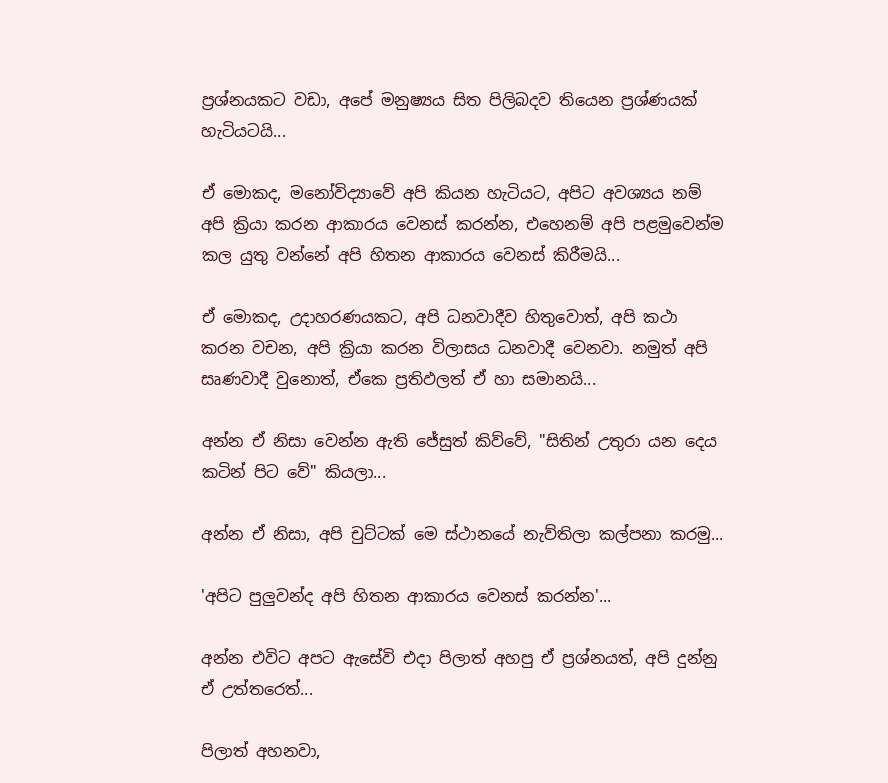ප්‍රශ්නයකට වඩා, අපේ මනුෂ්‍යය සිත පිලිබදව තියෙන ප්‍රශ්ණයක් හැටියටයි...

ඒ මොකද, මනෝවිද්‍යාවේ අපි කියන හැටියට, අපිට අවශ්‍යය නම් අපි ක්‍රියා කරන ආකාරය වෙනස් කරන්න, එහෙනම් අපි පළමුවෙන්ම කල යුතු වන්නේ අපි හිතන ආකාරය වෙනස් කිරීමයි...

ඒ මොකද, උදාහරණයකට, අපි ධනවාදීව හිතුවොත්, අපි කථා කරන වචන, අපි ක්‍රියා කරන විලාසය ධනවාදී වෙනවා. නමුත් අපි සෘණවාදී වුනොත්, ඒකෙ ප්‍රතිඵලත් ඒ හා සමානයි...

අන්න ඒ නිසා වෙන්න ඇති ජේසුත් කිව්වේ, "සිතින් උතුරා යන දෙය කටින් පිට වේ" කියලා...

අන්න ඒ නිසා, අපි චුට්ටක් මෙ ස්ථානයේ නැව්තිලා කල්පනා කරමු...

'අපිට පුලුවන්ද අපි හිතන ආකාරය වෙනස් කරන්න'...

අන්න එවිට අපට ඇසේවි එදා පිලාත් අහපු ඒ ප්‍රශ්නයත්, අපි දුන්නු ඒ උත්තරෙත්...

පිලාත් අහනවා,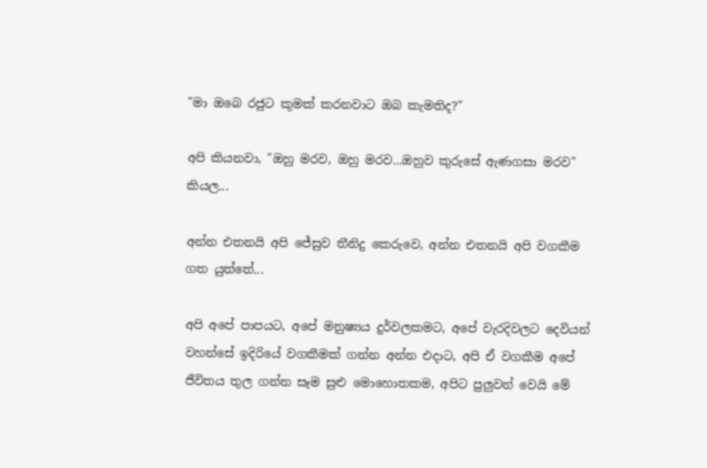"මා ඔබෙ රජුට කුමක් කරනවාට ඔබ කැමතිද?"

අපි කියනවා, "ඔහු මරව, ඔහු මරව...ඔහුව කුරුසේ ඇණගසා මරව" කියල...

අන්න එතනයි අපි ජේසුව තීනිදු කෙරුවෙ, අන්න එතනයි අපි වගකීම ගත යුත්තේ...

අපි අපේ පාපයට, අපේ මනුෂ්‍යය දුර්වලකමට, අපේ වැරදිවලට දෙවියන් වහන්සේ ඉදිරියේ වගකීමක් ගන්න අන්න එදාට, අපි ඒ වගකීම අපේ ජීවිතය තුල ගන්න සෑම සුළු මොහොතකම, අපිට පුලුවන් වෙයි මේ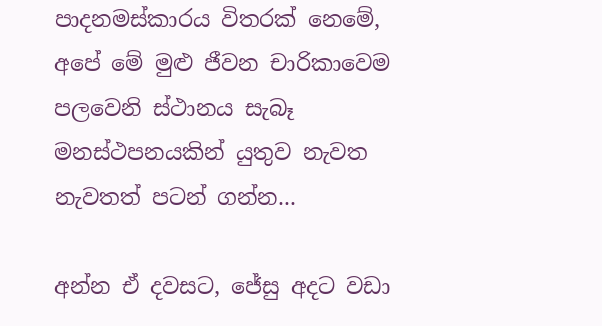පාදනමස්කාරය විතරක් නෙමේ, අපේ මේ මුළු ජීවන චාරිකාවෙම පලවෙනි ස්ථානය සැබෑ මනස්ථපනයකින් යුතුව නැවත නැවතත් පටන් ගන්න...

අන්න ඒ දවසට, ජේසු අදට වඩා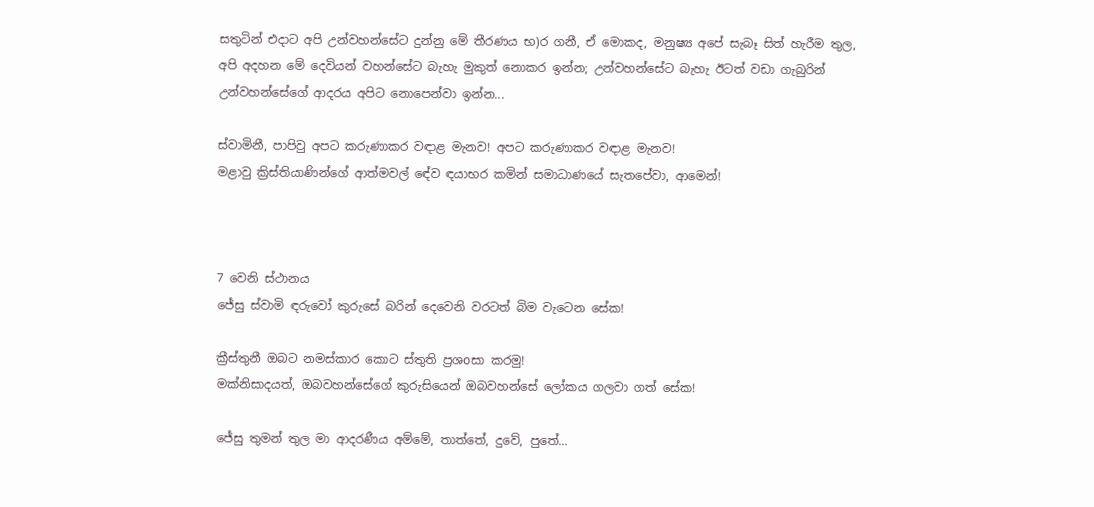සතුටින් එදාට අපි උන්වහන්සේට දුන්නු මේ තීරණය භ)ර ගනී, ඒ මොකද, මනුෂ්‍ය අපේ සැබෑ සිත් හැරීම තුල, අපි අදහන මේ දෙවියන් වහන්සේට බැහැ මුකුත් නොකර ඉන්න; උන්වහන්සේට බැහැ ඊටත් වඩා ගැබුරින් උන්වහන්සේගේ ආදරය අපිට නොපෙන්වා ඉන්න...

ස්වාමිනී, පාපිවු අපට කරුණාකර වඳාළ මැනව! අපට කරුණාකර වඳාළ මැනව!
මළාවු ක්‍රිස්තියාණින්ගේ ආත්මවල් ඳේව ඳයාභර කමින් සමාධාණයේ සැතපේවා, ආමෙන්!



7 වෙනි ස්ථානය
ජේසු ස්වාමි ඳරුවෝ කුරුසේ බරින් දෙවෙනි වරටත් බිම වැටෙන සේක!

ක්‍රීස්තුනී ඔබට නමස්කාර කොට ස්තුති ප්‍රශoසා කරමු!
මක්නිසාදයත්, ඔබවහන්සේගේ කුරුසියෙන් ඔබවහන්සේ ලෝකය ගලවා ගත් සේක!

ජේසු තුමන් තුල මා ආදරණීය අම්මේ, තාත්තේ, දුවේ, පුතේ...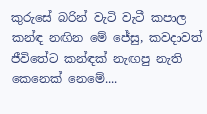කුරුසේ බරින් වැටි වැටී කපාල කන්ඳ නඟින මේ ජේසු, කවදාවත් ජීවිතේට කන්ඳක් නැඟපු නැති කෙනෙක් නෙමේ....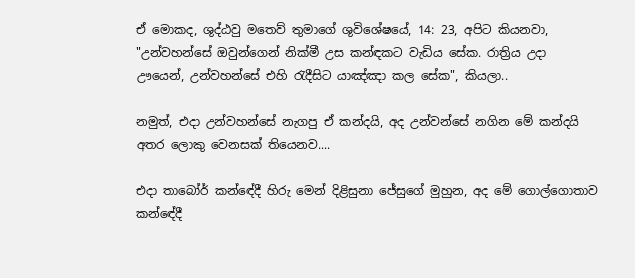ඒ මොකද, ශුද්ඨවු මතෙව් තුමාගේ ශුවිශේෂයේ, 14: 23, අපිට කියනවා, "උන්වහන්සේ ඔවුන්ගෙන් නික්මී උස කන්ඳකට වැඩිය සේක. රාත්‍රිය උදා ඌයෙන්, උන්වහන්සේ එහි රැදීසිට යාඤ්ඤා කල සේක", කියලා..

නමුත්, එදා උන්වහන්සේ නැගපු ඒ කන්දයි, අද උන්වන්සේ නගින මේ කන්දයි අතර ලොකු වෙනසක් තියෙනව....

එදා තාබෝර් කන්ඳේදී හිරු මෙන් දිළිසුනා ජේසුගේ මුහුන, අද මේ ගොල්ගොතාව කන්ඳේදී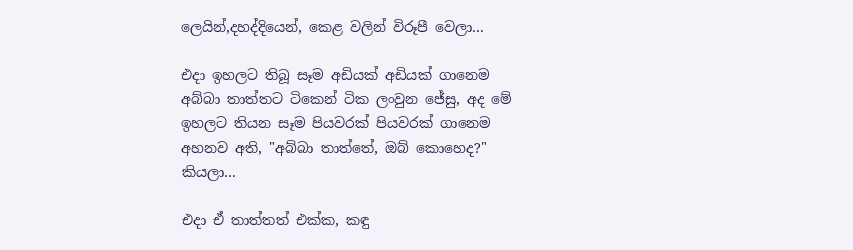ලෙයින්,දහද්දියෙන්, කෙළ වලින් විරූපී වෙලා...

එදා ඉහලට තිබූ සෑම අඩියක් අඩියක් ගානෙම අබ්බා තාත්තට ටිකෙන් ටික ලංවුන ජේසු, අද මේ ඉහලට තියන සෑම පියවරක් පියවරක් ගානෙම අහනව අති, "අබ්බා තාත්තේ, ඔබ් කොහෙද?" කියලා...

එදා ඒ තාත්තත් එක්ක, කඳු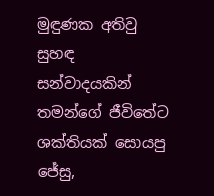මුඳුණක අතිවු සුහඳ සන්වාදයකින් තමන්ගේ ජීවිතේට ශක්තියක් සොයපු ජේසු,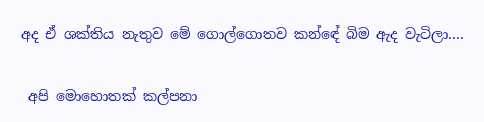අද ඒ ශක්තිය නැතුව මේ ගොල්ගොතව කන්ඳේ බිම ඇද වැටිලා....

 අපි මොහොතක් කල්පනා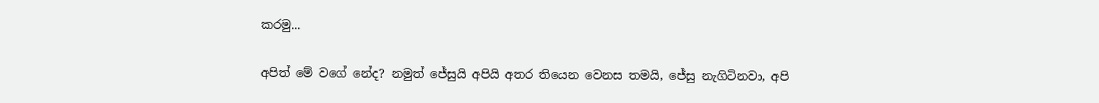කරමු...

අපිත් මේ වගේ නේද? නමුත් ජේසුයි අපියි අතර තියෙන වෙනස තමයි, ජේසු නැගිටිනවා, අපි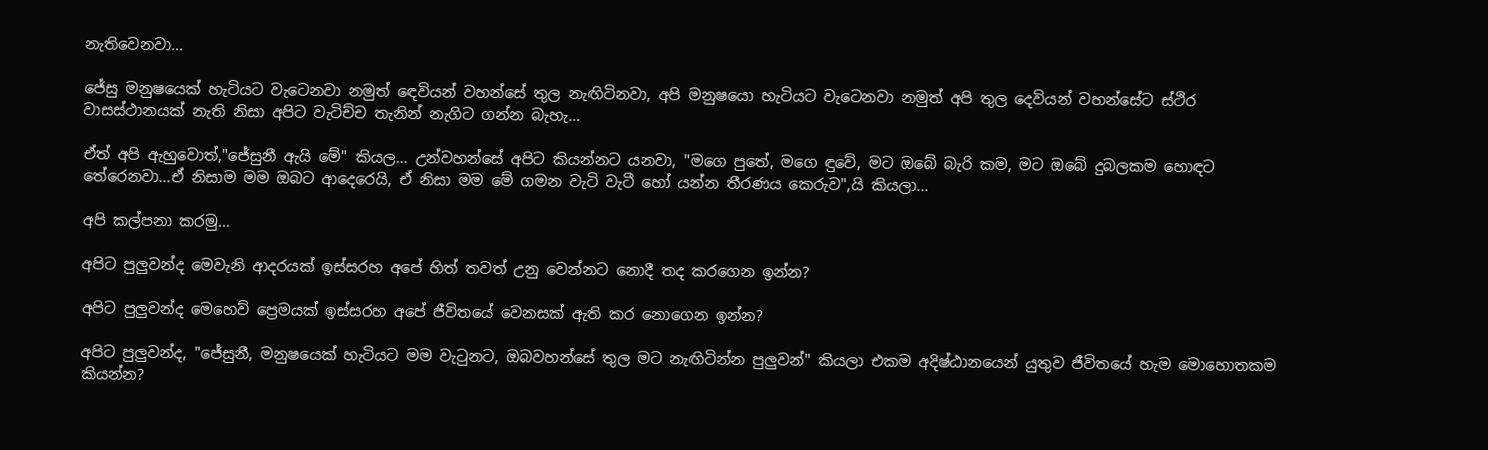නැතිවෙනවා...

ජේසු මනුෂ‍යෙක් හැටියට වැටෙනවා නමුත් ඳෙවියන් වහන්සේ තුල නැඟිටිනවා, අපි මනුෂයො හැටියට වැටෙනවා නමුත් අපි තුල දෙවියන් වහන්සේට ස්ථිර වාසස්ථානයක් නැති නිසා අපිට වැටිච්ච තැනින් නැගිට ගන්න බැහැ...

ඒත් අපි ඇහුවොත්,"ජේසුනී ඇයි මේ" කියල... උන්වහන්සේ අපිට කියන්නට යනවා, "මගෙ පුතේ, මගෙ ඳුවේ, මට ඔබේ බැරි කම, මට ඔබේ දුබලකම හොඳට තේරෙනවා...ඒ නිසාම මම ඔබට ආදෙරෙයි, ඒ නිසා මම මේ ගමන වැටි වැටී හෝ යන්න තීරණය කෙරුව",යි කියලා...

අපි කල්පනා කරමු...

අපිට පුලුවන්ද මෙවැනි ආදරයක් ඉස්සරහ අපේ හිත් තවත් උනු වෙන්නට නොදී තද කරගෙන ඉන්න?

අපිට පුලුවන්ද මෙහෙව් ප්‍රෙමයක් ඉස්සරහ අපේ ජීවිතයේ වෙනසක් ඇති කර නොගෙන ඉන්න?

අපිට පුලුවන්ද, "ජේසුනී, මනුෂයෙක් හැටියට මම වැටුනට, ඔබවහන්සේ තුල මට නැඟිටින්න පුලුවන්" කියලා එකම අදිෂ්ඨානයෙන් යුතුව ජීවිතයේ හැම මොහොතකම කියන්න?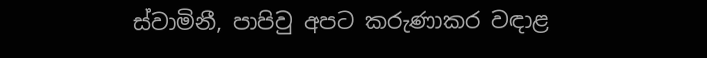ස්වාමිනී, පාපිවු අපට කරුණාකර වඳාළ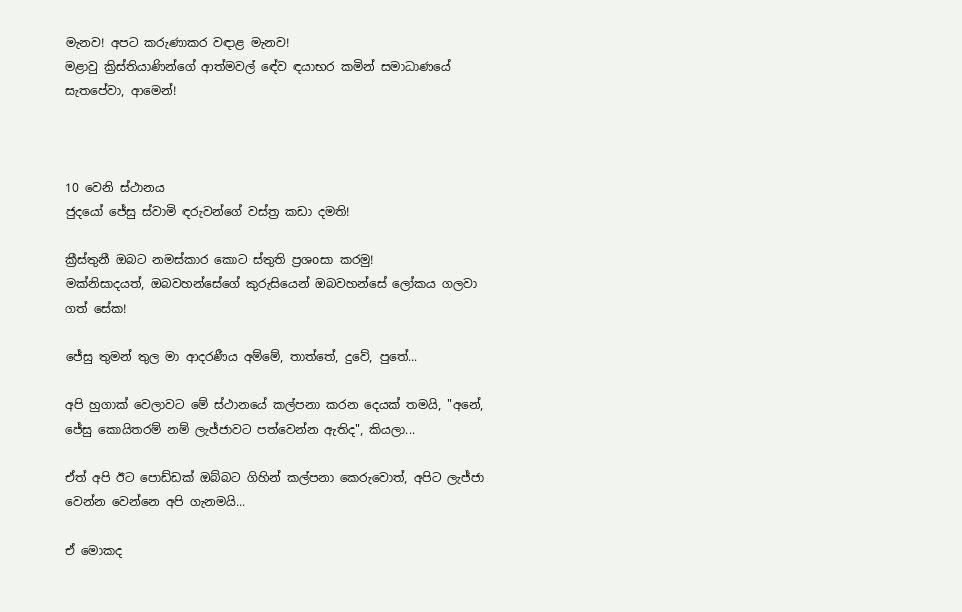මැනව! අපට කරුණාකර වඳාළ මැනව!
මළාවු ක්‍රිස්තියාණින්ගේ ආත්මවල් ඳේව ඳයාභර කමින් සමාධාණයේ සැතපේවා, ආමෙන්!



10 වෙනි ස්ථානය
ජුදයෝ ජේසු ස්වාමි ඳරුවන්ගේ වස්ත්‍ර කඩා දමති!

ක්‍රීස්තුනී ඔබට නමස්කාර කොට ස්තුති ප්‍රශoසා කරමු!
මක්නිසාදයත්, ඔබවහන්සේගේ කුරුසියෙන් ඔබවහන්සේ ලෝකය ගලවා ගත් සේක!

ජේසු තුමන් තුල මා ආදරණීය අම්මේ, තාත්තේ, දුවේ, පුතේ...

අපි හුගාක් වෙලාවට මේ ස්ථානයේ කල්පනා කරන දෙයක් තමයි, "අනේ, ජේසු කොයිතරම් නම් ලැජ්ජාවට පත්වෙන්න ඇතිද", කියලා...

ඒත් අපි ඊට පොඩ්ඩක් ඔබ්බට ගිහින් කල්පනා කෙරුවොත්, අපිට ලැජ්ජා වෙන්න වෙන්නෙ අපි ගැනමයි...

ඒ මොකද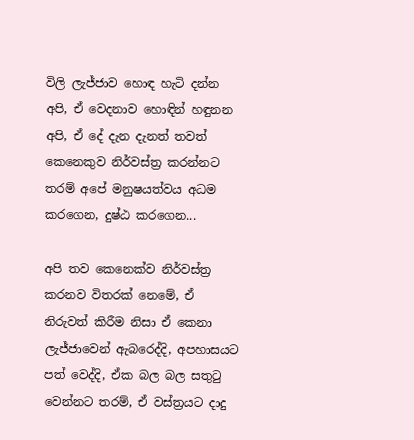විලි ලැජ්ජාව හොඳ හැටි දන්න අපි, ඒ වෙදනාව හොඳින් හඳුනන අපි, ඒ දේ දැන දැනත් තවත් කෙනෙකුව නිර්වස්ත්‍ර කරන්නට තරම් අපේ මනුෂයත්වය අධම කරගෙන, දුෂ්ඨ කරගෙන...

අපි තව කෙනෙක්ව නිර්වස්ත්‍ර කරනව විතරක් නෙමේ, ඒ නිරුවත් කිරීම නිසා ඒ කෙනා ලැජ්ජාවෙන් ඇබරෙද්දි, අපහාසයට පත් වෙද්දි, ඒක බල බල සතුටු වෙන්නට තරම්, ඒ වස්ත්‍රයට දාදු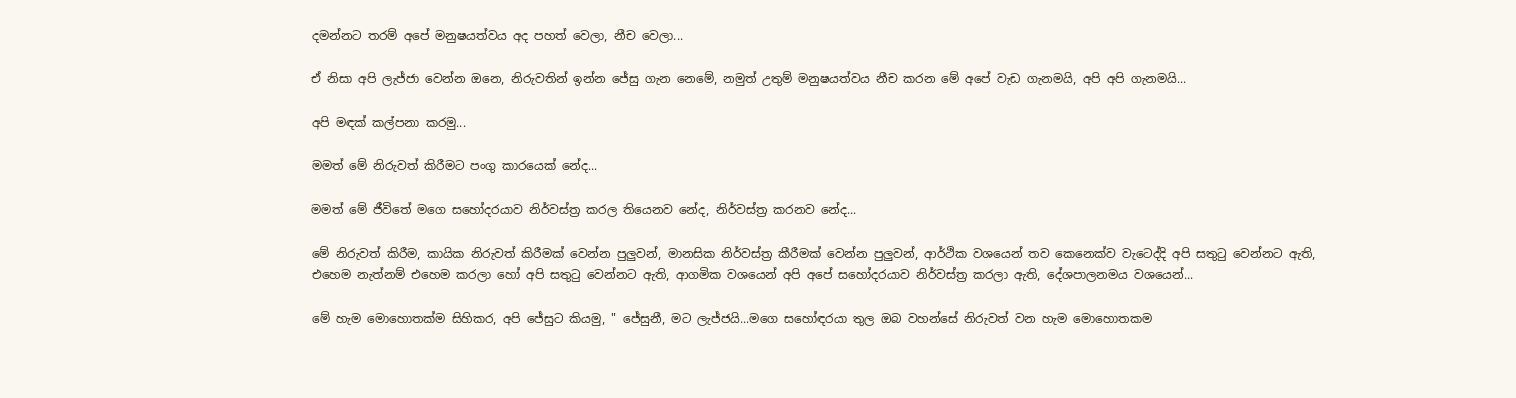දමන්නට තරම් අපේ මනුෂයත්වය අද පහත් වෙලා, නීච වෙලා...

ඒ නිසා අපි ලැජ්ජා වෙන්න ඔනෙ, නිරුවතින් ඉන්න ජේසු ගැන නෙමේ, නමුත් උතුම් මනුෂයත්වය නීච කරන මේ අපේ වැඩ ගැනමයි, අපි අපි ගැනමයි...

අපි මඳක් කල්පනා කරමු...

මමත් මේ නිරුවත් කිරීමට පංගු කාරයෙක් නේද...

මමත් මේ ජීවිතේ මගෙ සහෝදරයාව නිර්වස්ත්‍ර කරල තියෙනව නේද, නිර්වස්ත්‍ර කරනව නේද...

මේ නිරුවත් කිරීම, කායික නිරුවත් කිරීමක් වෙන්න පුලුවන්, මානසික නිර්වස්ත්‍ර කීරීමක් වෙන්න පුලුවන්, ආර්ථික වශයෙන් තව කෙනෙක්ව වැටෙද්දි අපි සතුටු වෙන්නට ඇති, එහෙම නැත්නම් එහෙම කරලා හෝ අපි සතුටු වෙන්නට ඇති, ආගමික වශයෙන් අපි අපේ සහෝදරයාව නිර්වස්ත්‍ර කරලා ඇති, දේශපාලනමය වශයෙන්...

මේ හැම මොහොතක්ම සිහිකර, අපි ජේසුට කියමු, " ජේසුනී, මට ලැජ්ජයි...මගෙ සහෝඳරයා තුල ඔබ වහන්සේ නිරුවත් වන හැම මොහොතකම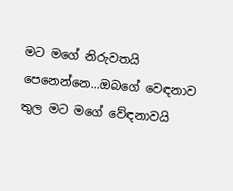මට මගේ නිරුවතයි පෙනෙන්නෙ...ඔබගේ වෙඳනාව තුල මට මගේ වේඳනාවයි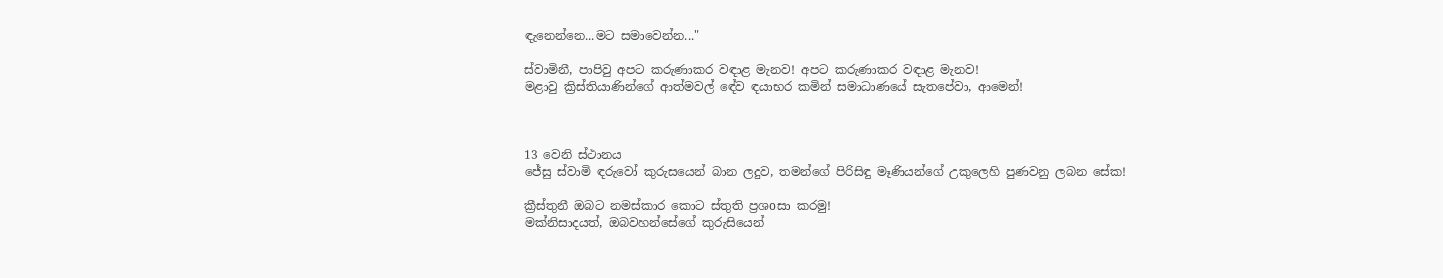ඳැනෙන්නෙ...මට සමාවෙන්න..."

ස්වාමිනී, පාපිවු අපට කරුණාකර වඳාළ මැනව! අපට කරුණාකර වඳාළ මැනව!
මළාවු ක්‍රිස්තියාණින්ගේ ආත්මවල් ඳේව ඳයාභර කමින් සමාධාණයේ සැතපේවා, ආමෙන්!



13 වෙනි ස්ථානය
ජේසු ස්වාමි ඳරුවෝ කුරුසයෙන් බාන ලදුව, තමන්ගේ පිරිසිඳු මෑණියන්ගේ උකුලෙහි පුණවනු ලබන සේක!

ක්‍රීස්තුනී ඔබට නමස්කාර කොට ස්තුති ප්‍රශoසා කරමු!
මක්නිසාදයත්, ඔබවහන්සේගේ කුරුසියෙන්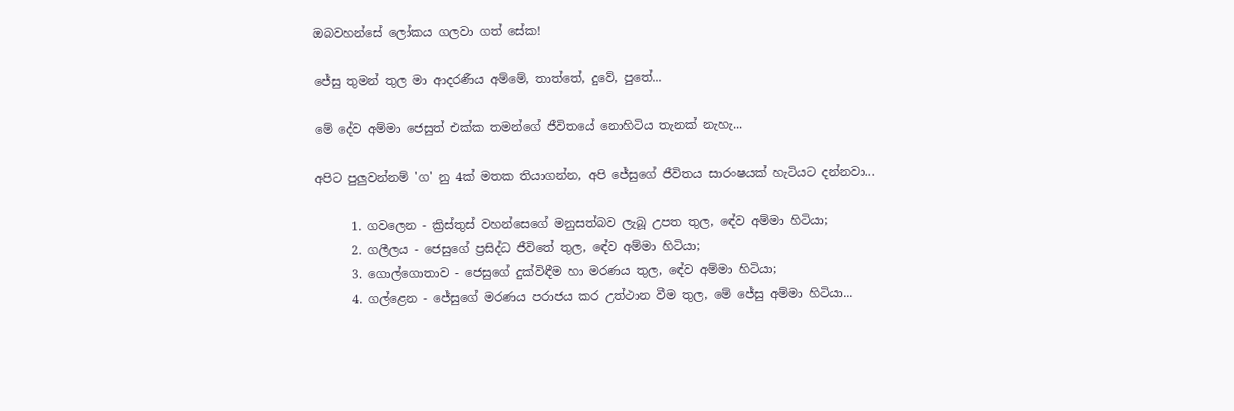ඔබවහන්සේ ලෝකය ගලවා ගත් සේක!

ජේසු තුමන් තුල මා ආදරණීය අම්මේ, තාත්තේ, දුවේ, පුතේ...

මේ දේව අම්මා ජෙසුත් එක්ක තමන්ගේ ජීවිතයේ නොහිටිය තැනක් නැහැ...

අපිට පුලුවන්නම් 'ග' නු 4ක් මතක තියාගන්න, අපි ජේසුගේ ජීවිතය සාරංෂයක් හැටියට දන්නවා...

      1. ගවලෙන - ක්‍රිස්තුස් වහන්සෙගේ මනුසත්බව ලැබූ උපත තුල, ඳේව අම්මා හිටියා;
      2. ගලීලය - ජෙසුගේ ප්‍රසිද්ධ ජීවිතේ තුල, ඳේව අම්මා හිටියා;
      3. ගොල්ගොතාව - ජෙසුගේ දුක්විඳීම හා මරණය තුල, ඳේව අම්මා හිටියා;
      4. ගල්ළෙන - ජේසුගේ මරණය පරාජය කර උත්ථාන වීම තුල, මේ ජේසු අම්මා හිටියා...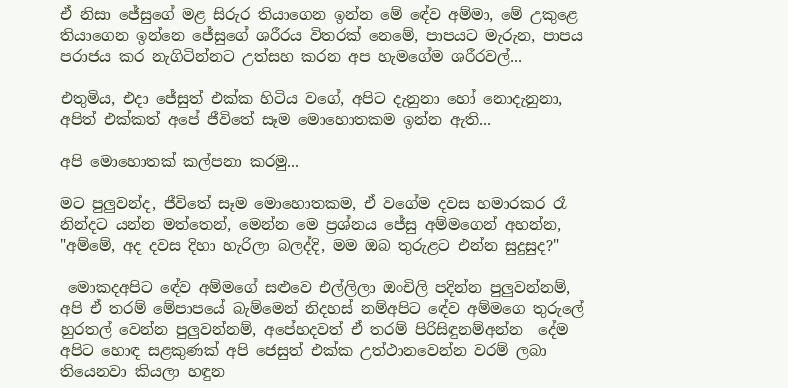ඒ නිසා ජේසුගේ මළ සිරුර තියාගෙන ඉන්න මේ ඳේව අම්මා, මේ උකුළෙ තියාගෙන ඉන්නෙ ජේසුගේ ශරීරය විතරක් නෙමේ, පාපයට මැරුන, පාපය පරාජය කර නැගිටින්නට උත්සහ කරන අප හැමගේම ශරීරවල්...

එතුමිය, එදා ජේසුත් එක්ක හිටිය වගේ, අපිට දැනුනා හෝ නොදැනුනා, අපිත් එක්කත් අපේ ජීවිතේ සෑම මොහොතකම ඉන්න ඇති...

අපි මොහොතක් කල්පනා කරමු...

මට පුලුවන්ද, ජීවිතේ සෑම මොහොතකම, ඒ වගේම දවස හමාරකර රෑ නින්දට යන්න මත්තෙන්, මෙන්න මෙ ප්‍රශ්නය ජේසු අම්මගෙන් අහන්න, "අම්මේ, අද දවස දිහා හැරිලා බලද්දි, මම ඔබ තුරුළට එන්න සුදුසුද?"

 මොකදඅපිට ඳේව අම්මගේ සළුවෙ එල්ලිලා ඔංචිලි පදින්න පුලුවන්නම්, අපි ඒ තරම් මේපාපයේ බැම්මෙන් නිදහස් නම්අපිට ඳේව අම්මගෙ තුරුලේ හුරතල් වෙන්න පුලුවන්නම්, අපේහදවත් ඒ තරම් පිරිසිඳුනම්අන්න  දේම අපිට හොඳ සළකුණක් අපි ජෙසුත් එක්ක උත්ථානවෙන්න වරම් ලබා තියෙනවා කියලා හඳුන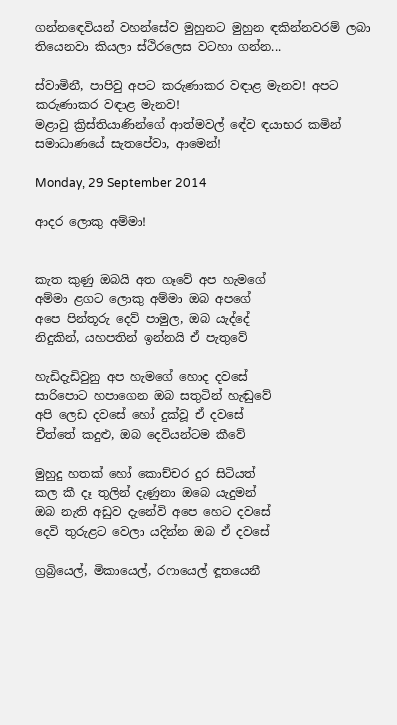ගන්නඳෙවියන් වහන්සේව මුහුනට මුහුන ඳකින්නවරම් ලබා තියෙනවා කියලා ස්ථිරලෙස වටහා ගන්න...

ස්වාමිනී, පාපිවු අපට කරුණාකර වඳාළ මැනව! අපට කරුණාකර වඳාළ මැනව!
මළාවු ක්‍රිස්තියාණින්ගේ ආත්මවල් ඳේව ඳයාභර කමින් සමාධාණයේ සැතපේවා, ආමෙන්!

Monday, 29 September 2014

ආදර ලොකු අම්මා!


කැත කුණු ඔබයි අත ගෑවේ අප හැමගේ
අම්මා ළගට ලොකු අම්මා ඔබ අපගේ
අපෙ පින්තූරු දෙව් පාමුල, ඔබ යැද්දේ
නිදුකින්, යහපතින් ඉන්නයි ඒ පැතුවේ

හැඩිදැඩිවුනු අප හැමගේ හොද දවසේ
සාරිපොට හපාගෙන ඔබ සතුටින් හැඬුවේ
අපි ලෙඩ දවසේ හෝ දුක්වූ ඒ දවසේ
චීත්තේ කදුළු, ඔබ දෙවියන්ටම කීවේ

මුහුදු හතක් හෝ කොච්චර දුර සිටියත්
කල කී දෑ තුලින් දැණුනා ඔබෙ යැදුමන්
ඔබ නැති අඩුව දැනේවි අපෙ හෙට දවසේ
දෙවි තුරුළට වෙලා යදින්න ඔබ ඒ දවසේ

ග්‍රබ්‍රියෙල්, මිකායෙල්, රෆායෙල් ඳූතයෙනී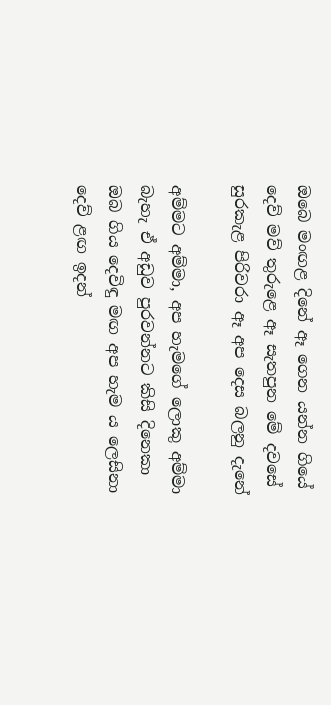ඔබෙ මංඟළ දිනේ ඈ ගෙන යන්න ගියේ
දෙව් මව් තුරුළෙ ඈ සැතපුන මේ දවසේ
සුරකැළ පිරිවරා ඈ අප දෙස බලනු දැනේ

අම්මට අම්මා, අප හැමගේ ලොකු අම්මා
බැහැ ඒ අඩුව පුරවන්නට කිසි දිනෙකා
ඔබ ගිය දෙවිඳු මඟ අප හැම ය ලෙසිනා
දෙව් ළඟ ඉදන්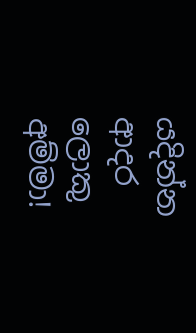යදින්න ආදර ලොකු අම්මා!